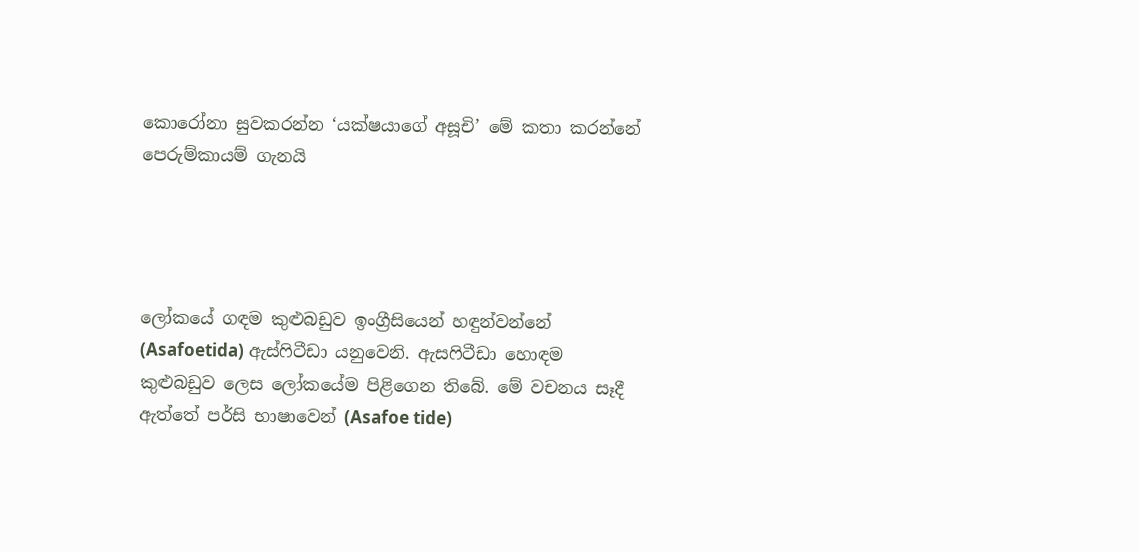කොරෝනා සුවකරන්න ‘යක්ෂයාගේ අසූචි’ මේ කතා කරන්නේ පෙරුම්කායම් ගැනයි




ලෝකයේ ගඳම කුළුබඩුව ඉංග්‍රීසියෙන් හඳුන්වන්නේ (Asafoetida) ඇස්ෆිටීඩා යනුවෙනි. ඇසෆිටීඩා හොඳම කුළුබඩුව ලෙස ලෝකයේම පිළිගෙන තිබේ. මේ වචනය සෑදී ඇත්තේ පර්සි භාෂාවෙන් (Asafoe tide)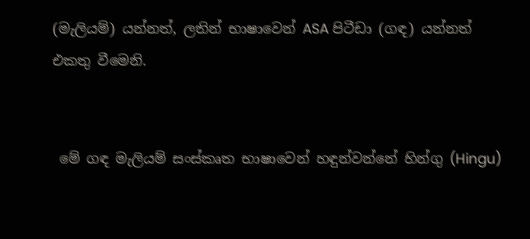(මැලියම්) යන්නත්, ලතින් භාෂාවෙන් ASA පිටීඩා (ගඳ) යන්නත් එකතු වීමෙනි.


 මේ ගඳ මැලියම් සංස්කෘත භාෂාවෙන් හඳුන්වන්නේ හින්ගු (Hingu)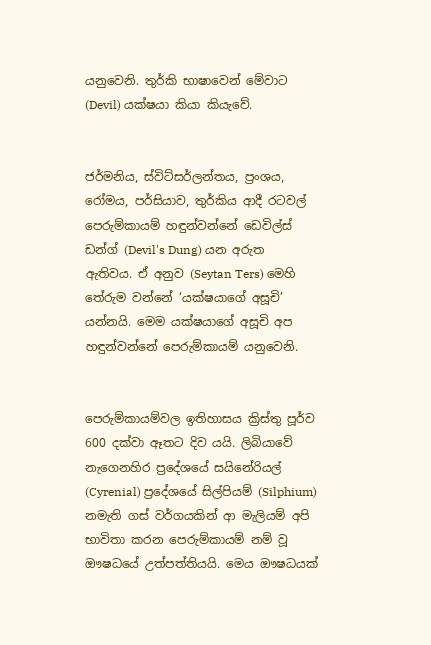යනුවෙනි. තුර්කි භාෂාවෙන් මේවාට (Devil) යක්ෂයා කියා කියැවේ.


ජර්මනිය, ස්විට්සර්ලන්තය, ප්‍රංශය, රෝමය, පර්සියාව, තුර්කිය ආදී රටවල් පෙරුම්කායම් හඳුන්වන්නේ ඩෙවිල්ස් ඩන්ග් (Devil's Dung) යන අරුත ඇතිවය. ඒ අනුව (Seytan Ters) මෙහි තේරුම වන්නේ ‘යක්ෂයාගේ අසූචි’ යන්නයි. මෙම යක්ෂයාගේ අසූචි අප හඳුන්වන්නේ පෙරුම්කායම් යනුවෙනි.


පෙරුම්කායම්වල ඉතිහාසය ක්‍රිස්තු පූර්ව 600 දක්වා ඈතට දිව යයි. ලිබියාවේ නැගෙනහිර ප්‍රදේශයේ සයිනේරියල් (Cyrenial) ප්‍රදේශයේ සිල්පියම් (Silphium) නමැති ගස් වර්ගයකින් ආ මැලියම් අපි භාවිතා කරන පෙරුම්කායම් නම් වූ ඖෂධයේ උත්පත්තියයි. මෙය ඖෂධයක්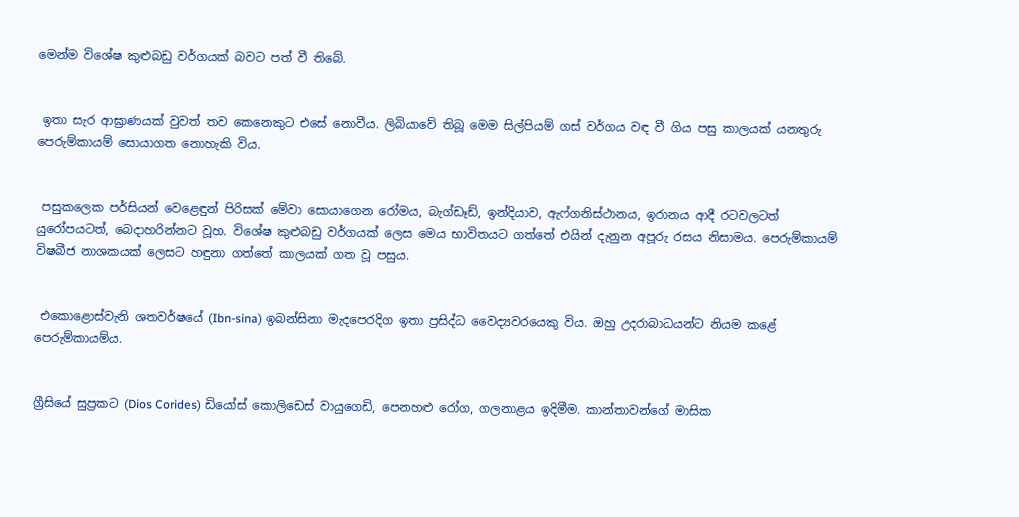මෙන්ම විශේෂ කුළුබඩු වර්ගයක් බවට පත් වී තිබේ.


 ඉතා සැර ආඝ්‍රාණයක් වුවත් තව කෙනෙකුට එසේ නොවීය. ලිබියාවේ තිබූ මෙම සිල්පියම් ගස් වර්ගය වඳ වී ගිය පසු කාලයක් යනතුරු පෙරුම්කායම් සොයාගත නොහැකි විය.


 පසුකලෙක පර්සියන් වෙළෙඳුන් පිරිසක් මේවා සොයාගෙන රෝමය, බැග්ඩෑඩ්, ඉන්දියාව, ඇෆ්ගනිස්ථානය, ඉරානය ආදී රටවලටත් යුරෝපයටත්, බෙද‌ාහරින්නට වූහ. විශේෂ කුළුබඩු වර්ගයක් ලෙස මෙය භාවිතයට ගත්තේ එයින් දැනුන අපූරු රසය නිසාමය. පෙරුම්කායම් විෂබීජ නාශකයක් ලෙසට හඳුනා ගත්තේ කාලයක් ගත වූ පසුය.


 එකොළොස්වැනි ශතවර්ෂයේ (Ibn-sina) ඉබන්සිනා මැදපෙරදිග ඉතා ප්‍රසිද්ධ වෛද්‍යවරයෙකු විය. ඔහු උදරාබාධයන්ට නියම කළේ පෙරුම්කායම්ය.


ග්‍රීසියේ සුප්‍රකට (Dios Corides) ඩියෝස් කොලිඩෙස් වායුගෙඩි, පෙනහළු රෝග, ගලනාළය ඉදිමීම. කාන්තාවන්ගේ මාසික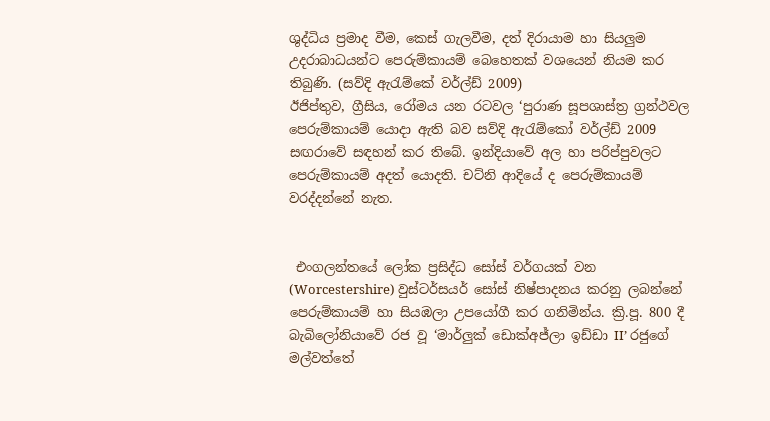ශුද්ධිය ප්‍රමාද වීම, කෙස් ගැලවීම, දත් දිරායාම හා සියලුම උදරාබාධයන්ට පෙරුම්කායම් බෙහෙතක් වශයෙන් නියම කර තිබුණි. (සව්දි ඇරැම්කේ වර්ල්ඩ් 2009)
ඊජිප්තුව, ග්‍රීසිය, රෝමය යන රටවල ‘පුරාණ සූපශාස්ත්‍ර ග්‍රන්ථවල පෙරුම්කායම් යොද‌ා ඇති බව සව්දි ඇරැම්කෝ වර්ල්ඩ් 2009 සඟරාවේ සඳහන් කර තිබේ. ඉන්දියාවේ අල හා පරිප්පුවලට පෙරුම්කායම් අදත් යොදති. චට්නි ආදියේ ද පෙරුම්කායම් වරද්දන්නේ නැත.


 එංගලන්තයේ ලෝක ප්‍රසිද්ධ සෝස් වර්ගයක් වන (Worcestershire) වුස්ටර්සයර් සෝස් නිෂ්පාදනය කරනු ලබන්නේ පෙරුම්කායම් හා සියඹලා උපයෝගී කර ගනිමින්ය. ක්‍රි.පූ. 800 දී බැබිලෝනියාවේ රජ වූ ‘මාර්ලුක් ඩොක්අජ්ලා ඉඩ්ඩා II’ රජුගේ මල්වත්තේ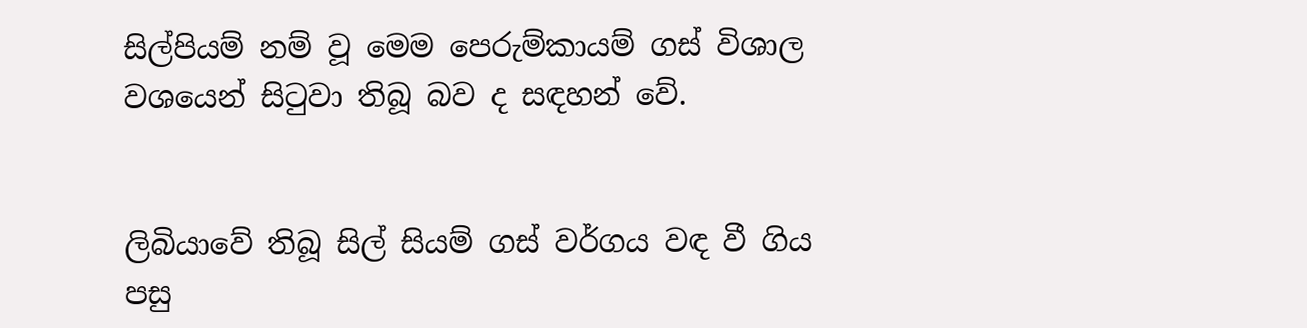සිල්පියම් නම් වූ මෙම පෙරුම්කායම් ගස් විශාල වශයෙන් සිටුවා තිබූ බව ද සඳහන් වේ.


ලිබියාවේ තිබූ සිල් සියම් ගස් වර්ගය වඳ වී ගිය පසු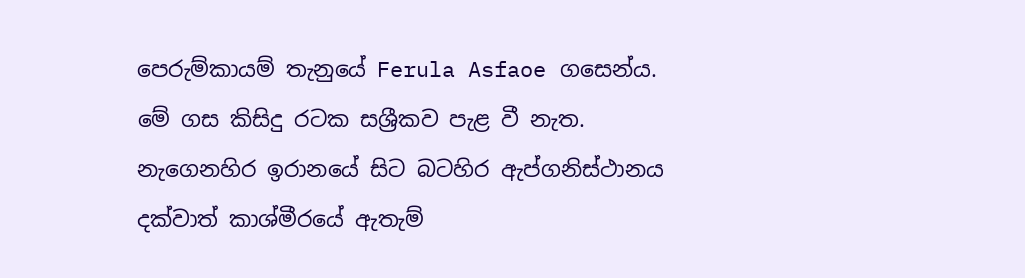පෙරුම්කායම් තැනුයේ Ferula Asfaoe ගසෙන්ය. මේ ගස කිසිදු රටක සශ්‍රීකව පැළ වී නැත. නැගෙනහිර ඉරානයේ සිට බටහිර ඇප්ගනිස්ථානය දක්වාත් කාශ්මීරයේ ඇතැම්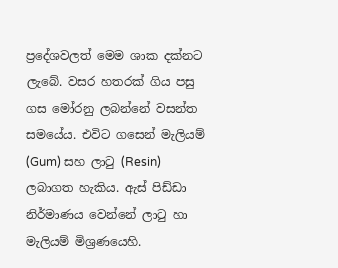ප්‍රදේශවලත් මෙම ශාක දක්නට ලැබේ. වසර හතරක් ගිය පසු ගස මෝරනු ලබන්නේ වසන්ත සමයේය. එවිට ගසෙන් මැලියම් (Gum) සහ ලාටු (Resin) ලබාගත හැකිය. ඇස් පිඩ්ඩා නිර්මාණය වෙන්නේ ලාටු හා මැලියම් මිශ්‍රණයෙහි.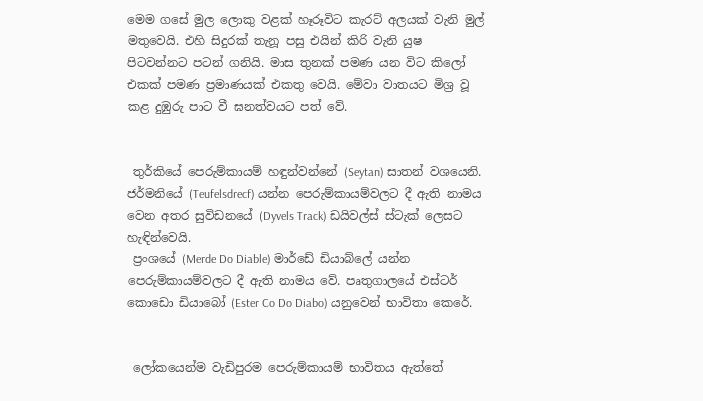මෙම ගසේ මුල ලොකු වළක් හෑරූවිට කැරට් අලයක් වැනි මුල් මතුවෙයි. එහි සිදුරක් තැනූ පසු එයින් කිරි වැනි යුෂ පිටවන්නට පටන් ගනියි. මාස තුනක් පමණ යන විට කිලෝ එකක් පමණ ප්‍රමාණයක් එකතු වෙයි. මේවා වාතයට මිශ්‍ර වූ කළ දුඹුරු පාට වී ඝනත්වයට පත් වේ.


 තුර්කියේ පෙරුම්කායම් හඳුන්වන්නේ (Seytan) සාතන් වශයෙනි. ජර්මනියේ (Teufelsdrecf) යන්න පෙරුම්කායම්වලට දී ඇති නාමය වෙන අතර සුවිඩනයේ (Dyvels Track) ඩයිවල්ස් ස්ටැක් ලෙසට හැඳින්වෙයි.
 ප්‍රංශයේ (Merde Do Diable) මාර්ඩේ ඩියාබ්ලේ යන්න පෙරුම්කායම්වලට දී ඇති නාමය වේ. පෘතුගාලයේ එස්ටර් කොඩො ඩියාබෝ (Ester Co Do Diabo) යනුවෙන් භාවිතා කෙරේ.


 ලෝකයෙන්ම වැඩිපුරම පෙරුම්කායම් භාවිතය ඇත්තේ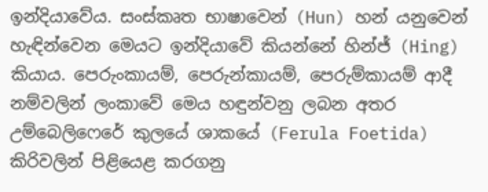ඉන්දියාවේය. සංස්කෘත භාෂාවෙන් (Hun) හන් යනුවෙන් හැඳින්වෙන මෙයට ඉන්දියාවේ කියන්නේ හින්ජ් (Hing) කියාය. පෙරුංකායම්, පෙරුන්කායම්, පෙරුම්කායම් ආදී නම්වලින් ලංකාවේ මෙය හඳුන්වනු ලබන අතර උම්බෙලිෆෙරේ කුලයේ ශාකයේ (Ferula Foetida) කිරිවලින් පිළියෙළ කරගනු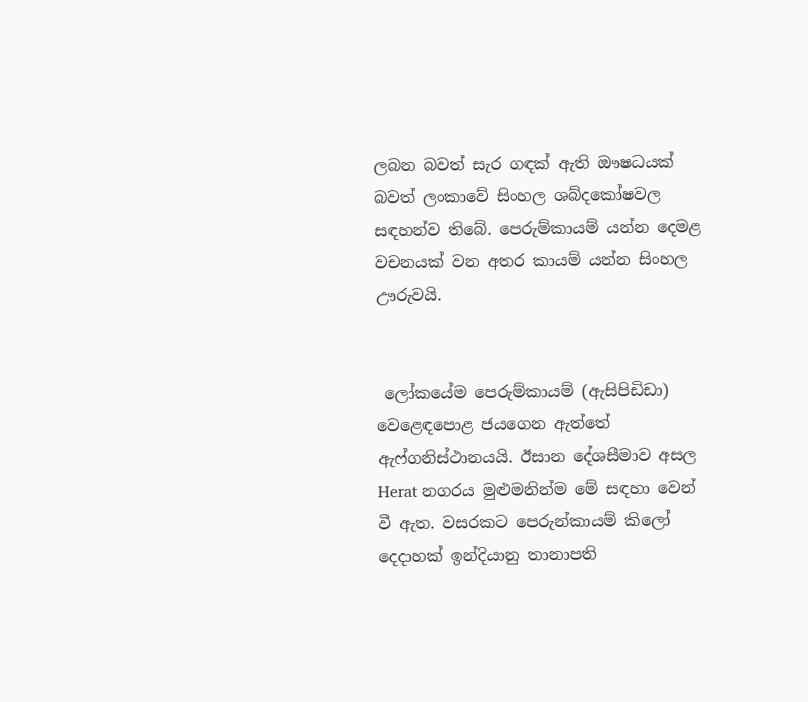ලබන බවත් සැර ගඳක් ඇති ඖෂධයක් බවත් ලංකාවේ සිංහල ශබ්දකෝෂවල සඳහන්ව තිබේ. පෙරුම්කායම් යන්න දෙමළ වචනයක් වන අතර කායම් යන්න සිංහල ඌරුවයි.


 ලෝකයේම පෙරුම්කායම් (ඇසිපිඩිඩා) වෙළෙඳපොළ ජයගෙන ඇත්තේ ඇෆ්ගනිස්ථානයයි. ඊසාන දේශසීමාව අසල Herat නගරය මුළුමනින්ම මේ සඳහා වෙන් වී ඇත. වසරකට පෙරුන්කායම් කිලෝ දෙ‌ද‌ාහක් ඉන්දියානු තානාපති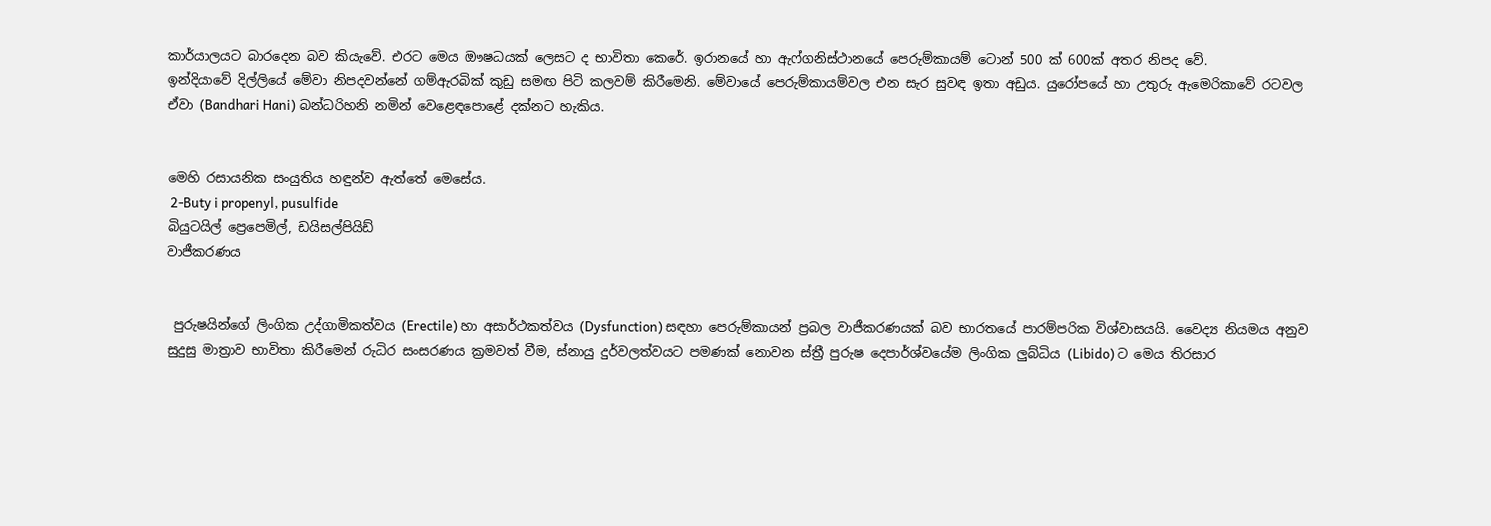කාර්යාලයට බාරදෙන බව කියැවේ. එරට මෙය ඖෂධයක් ලෙසට ද භාවිතා කෙරේ. ඉරානයේ හා ඇෆ්ගනිස්ථානයේ පෙරුම්කායම් ටොන් 500 ක් 600ක් අතර නිපද වේ.
ඉන්දියාවේ දිල්ලියේ මේවා නිපදවන්නේ ගම්ඇරබික් කුඩු සමඟ පිටි කලවම් කිරීමෙනි. මේවායේ පෙරුම්කායම්වල එන සැර සුවඳ ඉතා අඩුය. යුරෝපයේ හා උතුරු ඇමෙරිකාවේ රටවල ඒවා (Bandhari Hani) බන්ධරිහනි නමින් වෙළෙඳපොළේ දක්නට හැකිය.


මෙහි රසායනික සංයුතිය හඳුන්ව ඇත්තේ මෙසේය.
 2-Buty i propenyl, pusulfide
බියුටයිල් ප්‍රෙපෙමිල්, ඩයිසල්පියිඩ්
වාජීකරණය


 පුරුෂයින්ගේ ලිංගික උද්ගාමිකත්වය (Erectile) හා අසාර්ථකත්වය (Dysfunction) සඳහා පෙරුම්කායන් ප්‍රබල වාජීකරණයක් බව භාරතයේ පාරම්පරික විශ්වාසයයි. වෛද්‍ය නියමය අනුව සුදුසු මාත්‍රාව භාවිතා කිරීමෙන් රුධිර සංසරණය ක්‍රමවත් වීම, ස්නායු දුර්වලත්වයට පමණක් නොවන ස්ත්‍රී පුරුෂ දෙපාර්ශ්වයේම ලිංගික ලුබ්ධිය (Libido) ට මෙය තිරසාර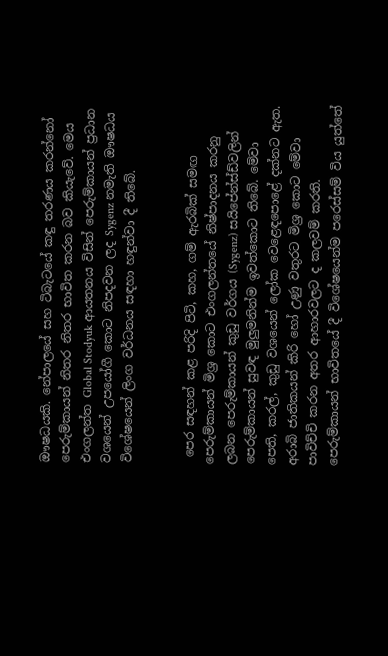ඖෂධයකි. නේපාලයේ සහ ටිබැටයේ කඳු තරණය කරන්නෝ පෙරුම්කායන් නිතර නිතර භාවිත කරන බව කියැවේ. මෙය එංගලන්ත Global Stodyuk ආයතනය විසින් පෙරුම්කායන් ප්‍රධාන වශයෙන් උපයෝගී කොට නිපදවන ලද Sygenz නමැති ඖෂධය විශේෂයෙන් ලිංග වර්ධනය සඳහා හඳුන්වා දී තිබේ.


 පෙර සඳහන් කළ පරිදි පිටි, කහ, ගම් ඇරබික් සමඟ පෙරුම්කායන් මිශ්‍ර කොට එංගලන්තයේ නිෂ්පාදනය කරනු ලබන පෙරුම්කායන් කුඩු වර්ගය (Sygenz) සයිපේන්ස්ඩ්වලින් පෙරුම්කායන් සුවඳ මුලුමනින්ම ඉවත්කොට තිබේ. මේවා පෙති, කරල්, කුඩු වශයෙන් ලෝක වෙළෙඳපොළේ දක්නට ඇත. අරාබි ජාතිකයන් කිරි හෝ උණු වතුරට මිශ්‍ර කොට මේවා පාවිච්චි කරන අතර ආහාරවලට ද කලවම් කරති.
පෙරුම්කායන් භාවිතයේ දී විශේෂයෙන්ම පරෙස්සම් විය යුත්තේ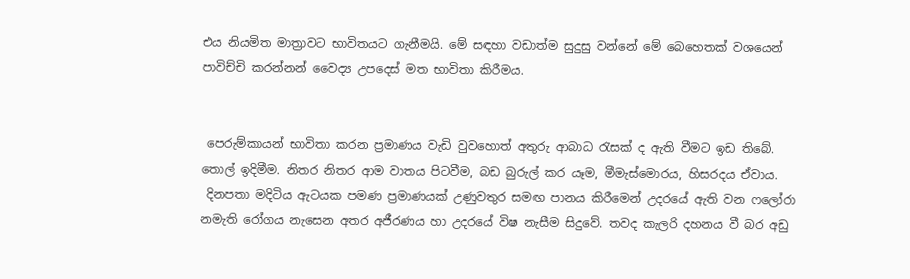එය නියමිත මාත්‍රාවට භාවිතයට ගැනීමයි. මේ සඳහා වඩාත්ම සුදුසු වන්නේ මේ බෙහෙතක් වශයෙන් පාවිච්චි කරන්නන් වෛද්‍ය උපදෙස් මත භාවිතා කිරීමය.


 පෙරුම්කායන් භාවිතා කරන ප්‍රමාණය වැඩි වුවහොත් අතුරු ආබාධ රැසක් ද ඇති වීමට ඉඩ තිබේ. තොල් ඉදිමීම. නිතර නිතර ආම වාතය පිටවීම, බඩ බුරුල් කර යෑම, මීමැස්මොරය, හිසරදය ඒවාය.
 දිනපතා මදිටිය ඇටයක පමණ ප්‍රමාණයක් උණුවතුර සමඟ පානය කිරීමෙන් උදරයේ ඇති වන ෆලෝරා නමැති රෝගය නැසෙන අතර අජීරණය හා උදරයේ විෂ නැසීම සිදුවේ. තවද කැලරි දහනය වී බර අඩු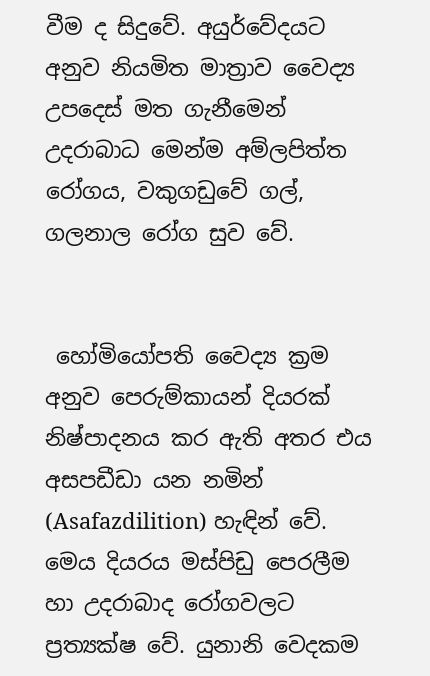වීම ද සිදුවේ. අයුර්වේදයට අනුව නියමිත මාත්‍රාව වෛද්‍ය උපදෙස් මත ගැනීමෙන් උදරාබාධ මෙන්ම අම්ලපිත්ත රෝගය, වකුගඩුවේ ගල්, ගලනාල රෝග සුව වේ.


 හෝමියෝපති වෛද්‍ය ක්‍රම අනුව පෙරුම්කායන් දියරක් නිෂ්පාදනය කර ඇති අතර එය අසපඩීඩා යන නමින් (Asafazdilition) හැඳින් වේ. මෙය දියරය මස්පිඩු පෙරලීම හා උදරාබාද රෝගවලට ප්‍රත්‍යක්ෂ වේ. යුනානි වෙදකම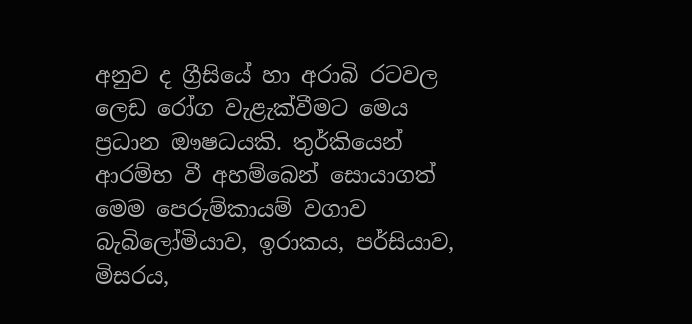අනුව ද ග්‍රීසියේ හා අරාබි රටවල ලෙඩ රෝග වැළැක්වීමට මෙය ප්‍රධාන ඖෂධයකි. තුර්කියෙන් ආරම්භ වී අහම්බෙන් සොයාගත් මෙම පෙරුම්කායම් වගාව බැබිලෝමියාව, ඉරාකය, පර්සියාව, මිසරය,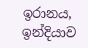ඉරානය, ඉන්දියාව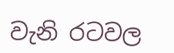වැනි රටවල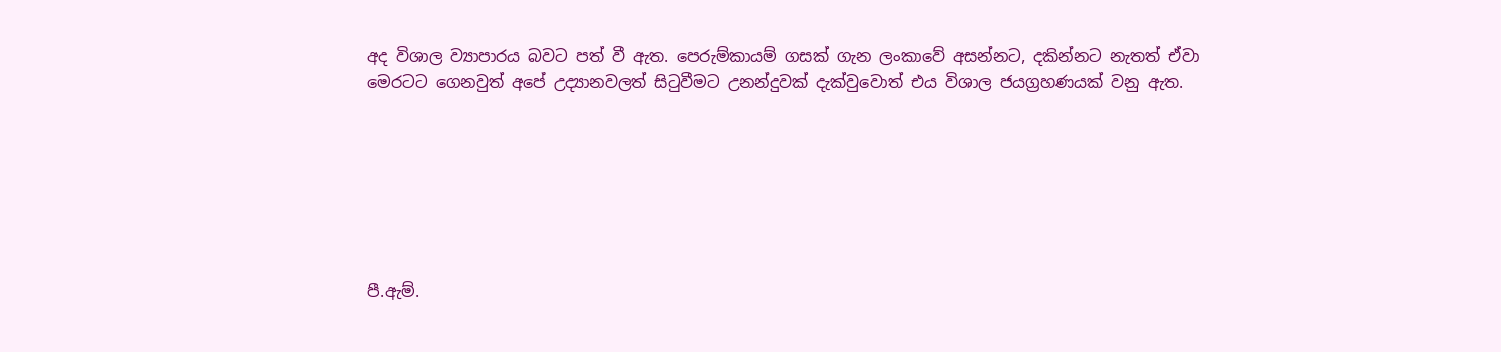අද විශාල ව්‍යාපාරය බවට පත් වී ඇත. පෙරුම්කායම් ගසක් ගැන ලංකාවේ අසන්නට, දකින්නට නැතත් ඒවා මෙරටට ගෙනවුත් අපේ උද්‍යානවලත් සිටුවීමට උනන්දුවක් දැක්වුවොත් එය විශාල ජයග්‍රහණයක් වනු ඇත.







පී.ඇම්.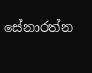සේනාරත්න